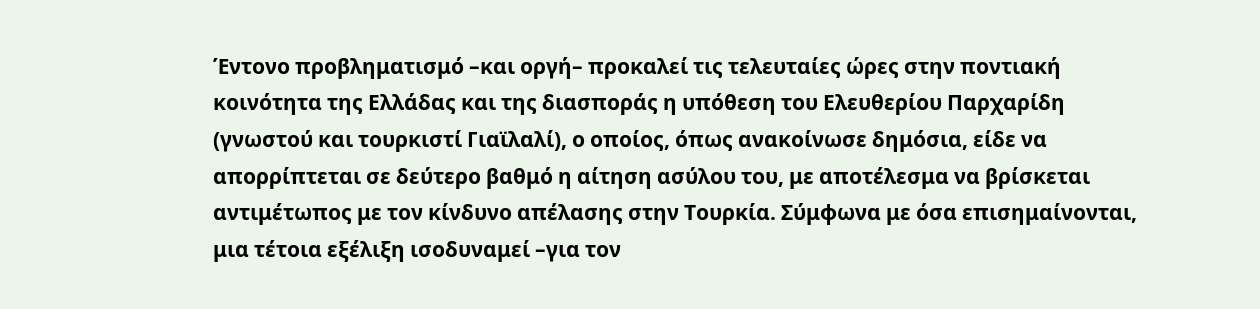Έντονο προβληματισμό –και οργή– προκαλεί τις τελευταίες ώρες στην ποντιακή κοινότητα της Ελλάδας και της διασποράς η υπόθεση του Ελευθερίου Παρχαρίδη (γνωστού και τουρκιστί Γιαϊλαλί), ο οποίος, όπως ανακοίνωσε δημόσια, είδε να απορρίπτεται σε δεύτερο βαθμό η αίτηση ασύλου του, με αποτέλεσμα να βρίσκεται αντιμέτωπος με τον κίνδυνο απέλασης στην Τουρκία. Σύμφωνα με όσα επισημαίνονται, μια τέτοια εξέλιξη ισοδυναμεί –για τον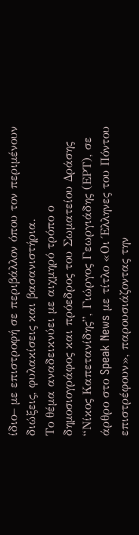ίδιο– με επιστροφή σε περιβάλλον όπου τον περιμένουν διώξεις, φυλακίσεις και βασανιστήρια.
Το θέμα αναδεικνύει με αιχμηρό τρόπο ο δημοσιογράφος και πρόεδρος του Σωματείου Δράσης “Νίκος Καπετανίδης”, Γιώργος Γεωργιάδης (ΕΡΤ), σε άρθρο στο Speak News με τίτλο «Οι Έλληνες του Πόντου επιστρέφουν», παρουσιάζοντας την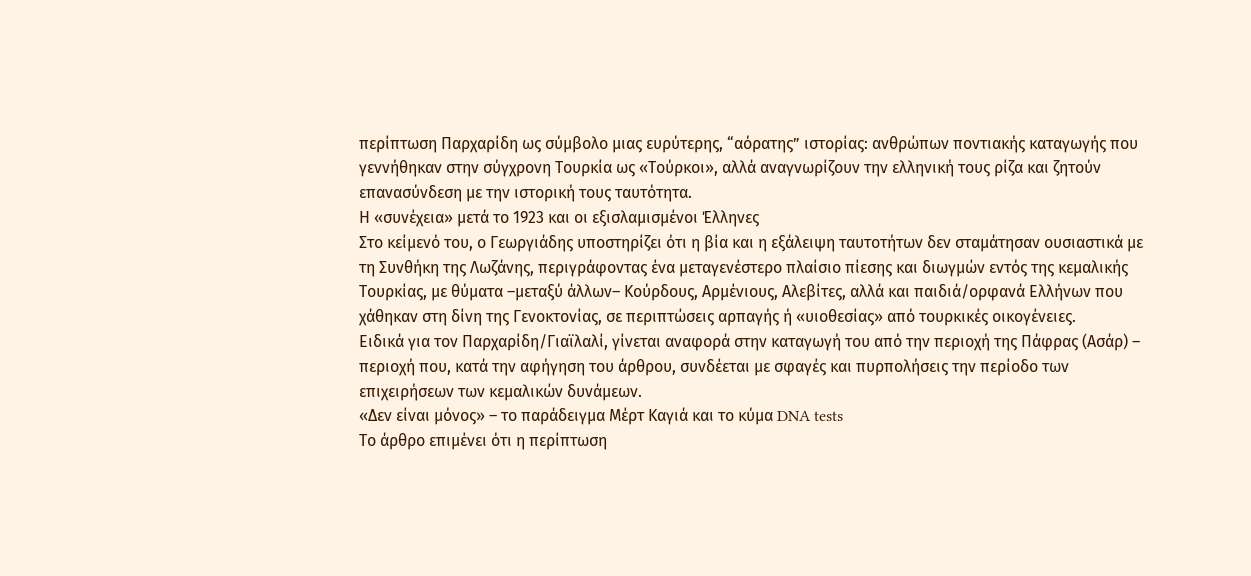περίπτωση Παρχαρίδη ως σύμβολο μιας ευρύτερης, “αόρατης” ιστορίας: ανθρώπων ποντιακής καταγωγής που γεννήθηκαν στην σύγχρονη Τουρκία ως «Τούρκοι», αλλά αναγνωρίζουν την ελληνική τους ρίζα και ζητούν επανασύνδεση με την ιστορική τους ταυτότητα.
Η «συνέχεια» μετά το 1923 και οι εξισλαμισμένοι Έλληνες
Στο κείμενό του, ο Γεωργιάδης υποστηρίζει ότι η βία και η εξάλειψη ταυτοτήτων δεν σταμάτησαν ουσιαστικά με τη Συνθήκη της Λωζάνης, περιγράφοντας ένα μεταγενέστερο πλαίσιο πίεσης και διωγμών εντός της κεμαλικής Τουρκίας, με θύματα –μεταξύ άλλων– Κούρδους, Αρμένιους, Αλεβίτες, αλλά και παιδιά/ορφανά Ελλήνων που χάθηκαν στη δίνη της Γενοκτονίας, σε περιπτώσεις αρπαγής ή «υιοθεσίας» από τουρκικές οικογένειες.
Ειδικά για τον Παρχαρίδη/Γιαϊλαλί, γίνεται αναφορά στην καταγωγή του από την περιοχή της Πάφρας (Ασάρ) – περιοχή που, κατά την αφήγηση του άρθρου, συνδέεται με σφαγές και πυρπολήσεις την περίοδο των επιχειρήσεων των κεμαλικών δυνάμεων.
«Δεν είναι μόνος» – το παράδειγμα Μέρτ Καγιά και το κύμα DNA tests
Το άρθρο επιμένει ότι η περίπτωση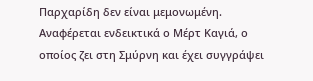Παρχαρίδη δεν είναι μεμονωμένη. Αναφέρεται ενδεικτικά ο Μέρτ Καγιά, ο οποίος ζει στη Σμύρνη και έχει συγγράψει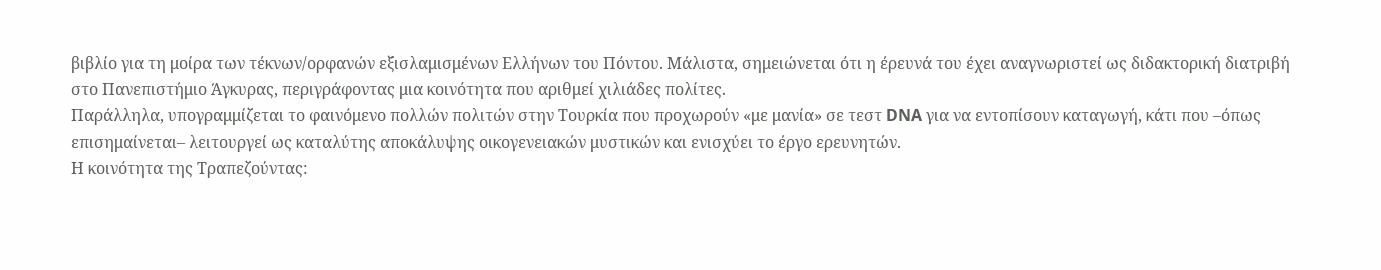βιβλίο για τη μοίρα των τέκνων/ορφανών εξισλαμισμένων Ελλήνων του Πόντου. Μάλιστα, σημειώνεται ότι η έρευνά του έχει αναγνωριστεί ως διδακτορική διατριβή στο Πανεπιστήμιο Άγκυρας, περιγράφοντας μια κοινότητα που αριθμεί χιλιάδες πολίτες.
Παράλληλα, υπογραμμίζεται το φαινόμενο πολλών πολιτών στην Τουρκία που προχωρούν «με μανία» σε τεστ DNA για να εντοπίσουν καταγωγή, κάτι που –όπως επισημαίνεται– λειτουργεί ως καταλύτης αποκάλυψης οικογενειακών μυστικών και ενισχύει το έργο ερευνητών.
Η κοινότητα της Τραπεζούντας: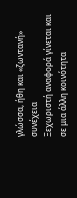γλώσσα, ήθη και «ζωντανή» συνέχεια
Ξεχωριστή αναφορά γίνεται και σε μια άλλη κοινότητα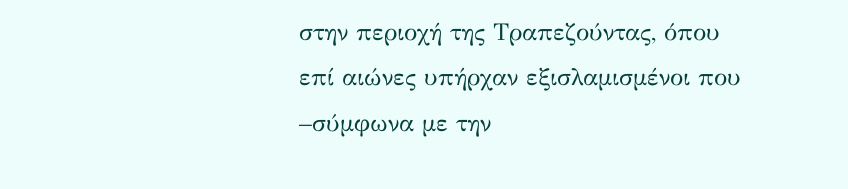στην περιοχή της Τραπεζούντας, όπου επί αιώνες υπήρχαν εξισλαμισμένοι που –σύμφωνα με την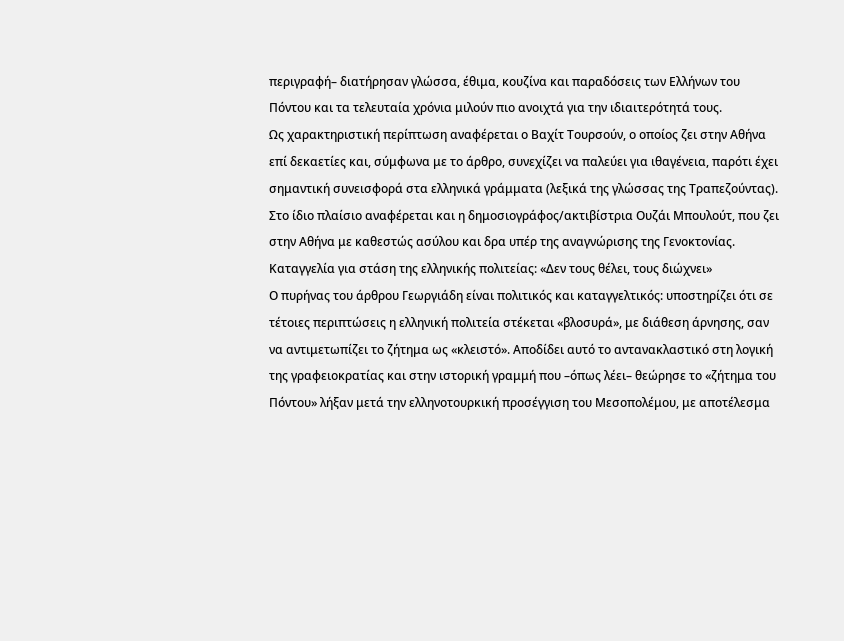περιγραφή– διατήρησαν γλώσσα, έθιμα, κουζίνα και παραδόσεις των Ελλήνων του Πόντου και τα τελευταία χρόνια μιλούν πιο ανοιχτά για την ιδιαιτερότητά τους.
Ως χαρακτηριστική περίπτωση αναφέρεται ο Βαχίτ Τουρσούν, ο οποίος ζει στην Αθήνα επί δεκαετίες και, σύμφωνα με το άρθρο, συνεχίζει να παλεύει για ιθαγένεια, παρότι έχει σημαντική συνεισφορά στα ελληνικά γράμματα (λεξικά της γλώσσας της Τραπεζούντας). Στο ίδιο πλαίσιο αναφέρεται και η δημοσιογράφος/ακτιβίστρια Ουζάι Μπουλούτ, που ζει στην Αθήνα με καθεστώς ασύλου και δρα υπέρ της αναγνώρισης της Γενοκτονίας.
Καταγγελία για στάση της ελληνικής πολιτείας: «Δεν τους θέλει, τους διώχνει»
Ο πυρήνας του άρθρου Γεωργιάδη είναι πολιτικός και καταγγελτικός: υποστηρίζει ότι σε τέτοιες περιπτώσεις η ελληνική πολιτεία στέκεται «βλοσυρά», με διάθεση άρνησης, σαν να αντιμετωπίζει το ζήτημα ως «κλειστό». Αποδίδει αυτό το αντανακλαστικό στη λογική της γραφειοκρατίας και στην ιστορική γραμμή που –όπως λέει– θεώρησε το «ζήτημα του Πόντου» λήξαν μετά την ελληνοτουρκική προσέγγιση του Μεσοπολέμου, με αποτέλεσμα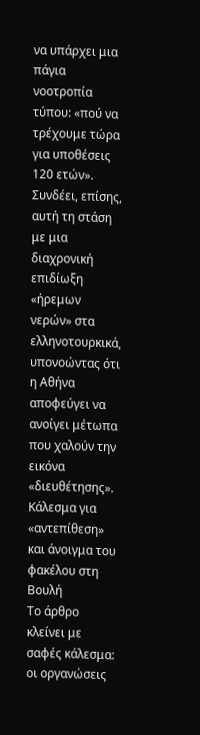να υπάρχει μια πάγια νοοτροπία τύπου: «πού να τρέχουμε τώρα για υποθέσεις 120 ετών».
Συνδέει, επίσης, αυτή τη στάση με μια διαχρονική επιδίωξη «ήρεμων νερών» στα ελληνοτουρκικά, υπονοώντας ότι η Αθήνα αποφεύγει να ανοίγει μέτωπα που χαλούν την εικόνα «διευθέτησης».
Κάλεσμα για «αντεπίθεση» και άνοιγμα του φακέλου στη Βουλή
Το άρθρο κλείνει με σαφές κάλεσμα: οι οργανώσεις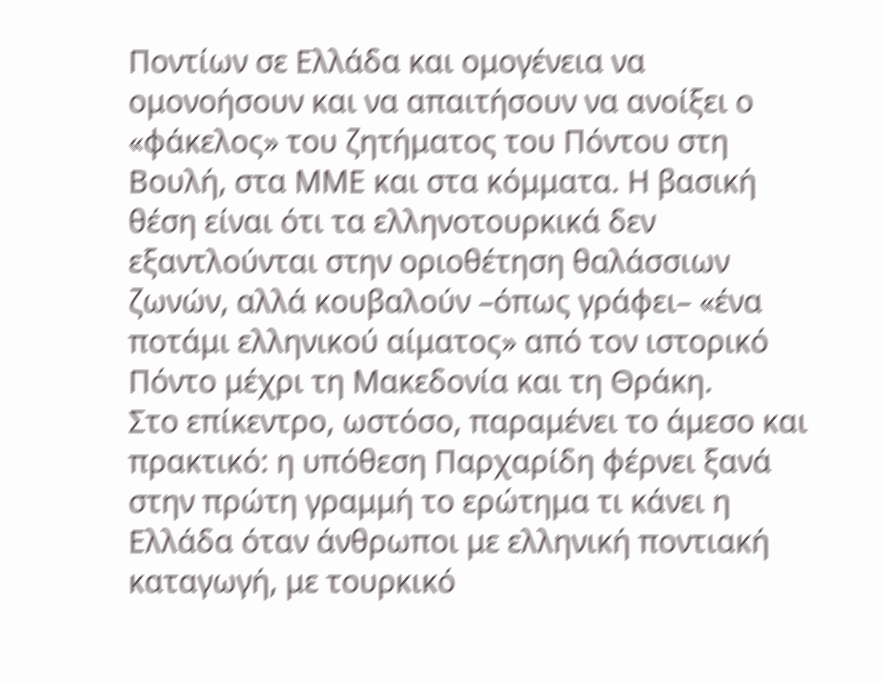Ποντίων σε Ελλάδα και ομογένεια να ομονοήσουν και να απαιτήσουν να ανοίξει ο «φάκελος» του ζητήματος του Πόντου στη Βουλή, στα ΜΜΕ και στα κόμματα. Η βασική θέση είναι ότι τα ελληνοτουρκικά δεν εξαντλούνται στην οριοθέτηση θαλάσσιων ζωνών, αλλά κουβαλούν –όπως γράφει– «ένα ποτάμι ελληνικού αίματος» από τον ιστορικό Πόντο μέχρι τη Μακεδονία και τη Θράκη.
Στο επίκεντρο, ωστόσο, παραμένει το άμεσο και πρακτικό: η υπόθεση Παρχαρίδη φέρνει ξανά στην πρώτη γραμμή το ερώτημα τι κάνει η Ελλάδα όταν άνθρωποι με ελληνική ποντιακή καταγωγή, με τουρκικό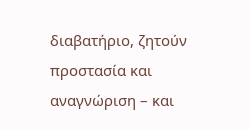διαβατήριο, ζητούν προστασία και αναγνώριση – και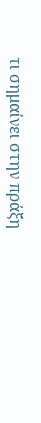τι σημαίνει στην πράξη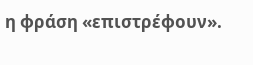η φράση «επιστρέφουν».